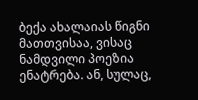ბექა ახალაიას წიგნი მათთვისაა, ვისაც ნამდვილი პოეზია ენატრება. ან, სულაც,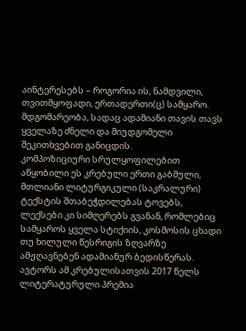აინტერესებს – როგორია ის, ნამდვილი, თვითმყოფადი, ერთადერთი(ც) სამყარო. მდგომარეობა, სადაც ადამიანი თავის თავს ყველაზე ძნელი და მიუდგომელი შეკითხვებით განიცდის.
კომპოზიციური სრულყოფილებით აწყობილი ეს კრებული ერთი გაბმული, მთლიანი ლიტურგიკული (საკრალური) ტექსტის შთაბეჭდილებას ტოვებს, ლექსები კი სიმღერებს გვანან, რომლებიც სამყაროს ყველა სტიქიის, კოსმოსის ცხადი თუ ხილული წესრიგის ზღვარზე ამჟღავნებენ ადამიანურ ბედისწერას.
ავტორს ამ კრებულისათვის 2017 წელს ლიტერატურული პრემია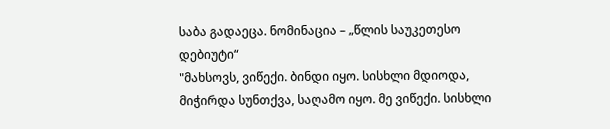საბა გადაეცა. ნომინაცია – „წლის საუკეთესო დებიუტი“
"მახსოვს, ვიწექი. ბინდი იყო. სისხლი მდიოდა, მიჭირდა სუნთქვა, საღამო იყო. მე ვიწექი. სისხლი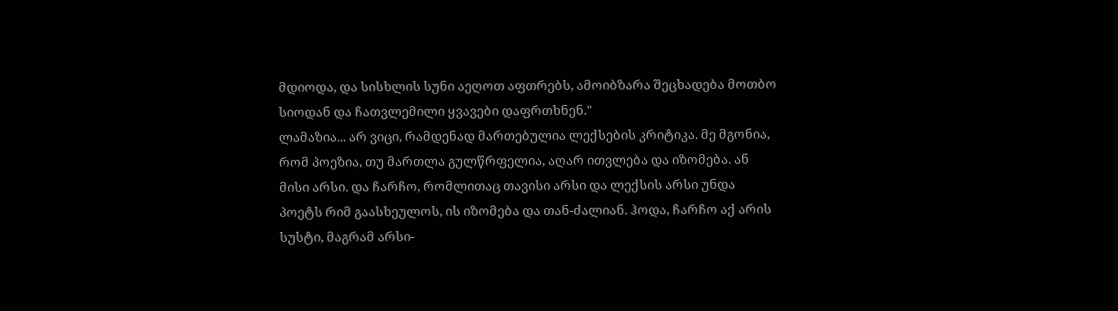მდიოდა, და სისხლის სუნი აეღოთ აფთრებს, ამოიბზარა შეცხადება მოთბო სიოდან და ჩათვლემილი ყვავები დაფრთხნენ."
ლამაზია... არ ვიცი, რამდენად მართებულია ლექსების კრიტიკა. მე მგონია, რომ პოეზია, თუ მართლა გულწრფელია, აღარ ითვლება და იზომება. ან მისი არსი. და ჩარჩო, რომლითაც თავისი არსი და ლექსის არსი უნდა პოეტს რიმ გაასხეულოს, ის იზომება და თან-ძალიან. ჰოდა, ჩარჩო აქ არის სუსტი, მაგრამ არსი-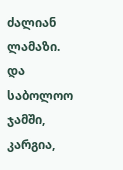ძალიან ლამაზი. და საბოლოო ჯამში, კარგია,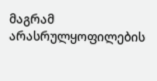მაგრამ არასრულყოფილების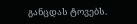განცდას ტოვებს.